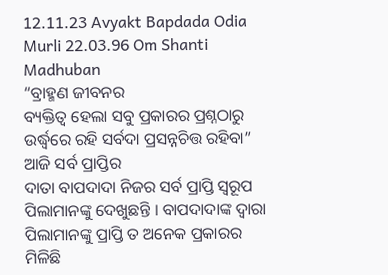12.11.23 Avyakt Bapdada Odia Murli 22.03.96 Om Shanti Madhuban
“ବ୍ରାହ୍ମଣ ଜୀବନର
ବ୍ୟକ୍ତିତ୍ୱ ହେଲା ସବୁ ପ୍ରକାରର ପ୍ରଶ୍ନଠାରୁ ଉର୍ଦ୍ଧ୍ୱରେ ରହି ସର୍ବଦା ପ୍ରସନ୍ନଚିତ୍ତ ରହିବା”
ଆଜି ସର୍ବ ପ୍ରାପ୍ତିର
ଦାତା ବାପଦାଦା ନିଜର ସର୍ବ ପ୍ରାପ୍ତି ସ୍ୱରୂପ ପିଲାମାନଙ୍କୁ ଦେଖୁଛନ୍ତି । ବାପଦାଦାଙ୍କ ଦ୍ୱାରା
ପିଲାମାନଙ୍କୁ ପ୍ରାପ୍ତି ତ ଅନେକ ପ୍ରକାରର ମିଳିଛି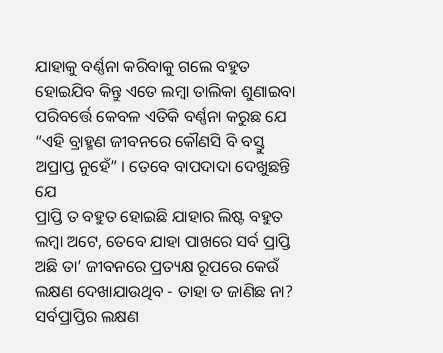ଯାହାକୁ ବର୍ଣ୍ଣନା କରିବାକୁ ଗଲେ ବହୁତ
ହୋଇଯିବ କିନ୍ତୁ ଏତେ ଲମ୍ବା ତାଲିକା ଶୁଣାଇବା ପରିବର୍ତ୍ତେ କେବଳ ଏତିକି ବର୍ଣ୍ଣନା କରୁଛ ଯେ
“ଏହି ବ୍ରାହ୍ମଣ ଜୀବନରେ କୌଣସି ବି ବସ୍ତୁ ଅପ୍ରାପ୍ତ ନୁହେଁ” । ତେବେ ବାପଦାଦା ଦେଖୁଛନ୍ତି ଯେ
ପ୍ରାପ୍ତି ତ ବହୁତ ହୋଇଛି ଯାହାର ଲିଷ୍ଟ ବହୁତ ଲମ୍ବା ଅଟେ, ତେବେ ଯାହା ପାଖରେ ସର୍ବ ପ୍ରାପ୍ତି
ଅଛି ତା’ ଜୀବନରେ ପ୍ରତ୍ୟକ୍ଷ ରୂପରେ କେଉଁ ଲକ୍ଷଣ ଦେଖାଯାଉଥିବ - ତାହା ତ ଜାଣିଛ ନା?
ସର୍ବପ୍ରାପ୍ତିର ଲକ୍ଷଣ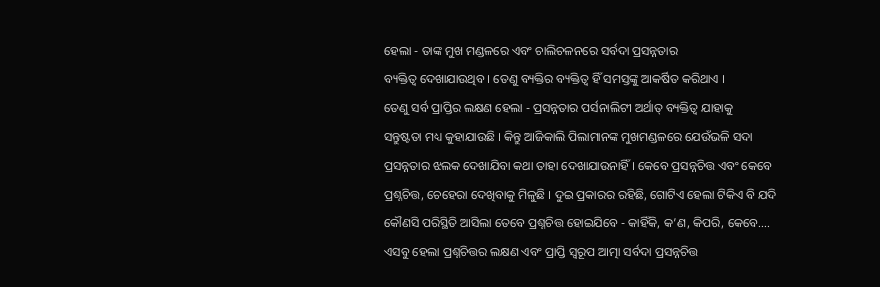ହେଲା - ତାଙ୍କ ମୁଖ ମଣ୍ଡଳରେ ଏବଂ ଚାଲିଚଳନରେ ସର୍ବଦା ପ୍ରସନ୍ନତାର
ବ୍ୟକ୍ତିତ୍ୱ ଦେଖାଯାଉଥିବ । ତେଣୁ ବ୍ୟକ୍ତିର ବ୍ୟକ୍ତିତ୍ୱ ହିଁ ସମସ୍ତଙ୍କୁ ଆକର୍ଷିତ କରିଥାଏ ।
ତେଣୁ ସର୍ବ ପ୍ରାପ୍ତିର ଲକ୍ଷଣ ହେଲା - ପ୍ରସନ୍ନତାର ପର୍ସନାଲିଟୀ ଅର୍ଥାତ୍ ବ୍ୟକ୍ତିତ୍ୱ ଯାହାକୁ
ସନ୍ତୁଷ୍ଟତା ମଧ୍ୟ କୁହାଯାଉଛି । କିନ୍ତୁ ଆଜିକାଲି ପିଲାମାନଙ୍କ ମୁଖମଣ୍ଡଳରେ ଯେଉଁଭଳି ସଦା
ପ୍ରସନ୍ନତାର ଝଲକ ଦେଖାଯିବା କଥା ତାହା ଦେଖାଯାଉନାହିଁ । କେବେ ପ୍ରସନ୍ନଚିତ୍ତ ଏବଂ କେବେ
ପ୍ରଶ୍ନଚିତ୍ତ, ଚେହେରା ଦେଖିବାକୁ ମିଳୁଛି । ଦୁଇ ପ୍ରକାରର ରହିଛି, ଗୋଟିଏ ହେଲା ଟିକିଏ ବି ଯଦି
କୌଣସି ପରିସ୍ଥିତି ଆସିଲା ତେବେ ପ୍ରଶ୍ନଚିତ୍ତ ହୋଇଯିବେ - କାହିଁକି, କ’ଣ, କିପରି, କେବେ....
ଏସବୁ ହେଲା ପ୍ରଶ୍ନଚିତ୍ତର ଲକ୍ଷଣ ଏବଂ ପ୍ରାପ୍ତି ସ୍ୱରୂପ ଆତ୍ମା ସର୍ବଦା ପ୍ରସନ୍ନଚିତ୍ତ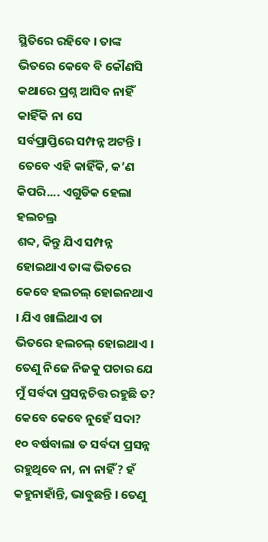ସ୍ଥିତିରେ ରହିବେ । ତାଙ୍କ ଭିତରେ କେବେ ବି କୌଣସି କଥାରେ ପ୍ରଶ୍ନ ଆସିବ ନାହିଁ କାହିଁକି ନା ସେ
ସର୍ବପ୍ରାପ୍ତିରେ ସମ୍ପନ୍ନ ଅଟନ୍ତି । ତେବେ ଏହି କାହିଁକି, କ’ଣ କିପରି.... ଏଗୁଡିକ ହେଲା ହଲଚଲ୍ର
ଶବ୍ଦ, କିନ୍ତୁ ଯିଏ ସମ୍ପନ୍ନ ହୋଇଥାଏ ତାଙ୍କ ଭିତରେ କେବେ ହଲଚଲ୍ ହୋଇନଥାଏ । ଯିଏ ଖାଲିଥାଏ ତା
ଭିତରେ ହଲଚଲ୍ ହୋଇଥାଏ । ତେଣୁ ନିଜେ ନିଜକୁ ପଚାର ଯେ ମୁଁ ସର୍ବଦା ପ୍ରସନ୍ନଚିତ୍ତ ରହୁଛି ତ?
କେବେ କେବେ ନୁହେଁ ସଦା? ୧୦ ବର୍ଷବାଲା ତ ସର୍ବଦା ପ୍ରସନ୍ନ ରହୁଥିବେ ନା, ନା ନାହିଁ? ହଁ
କହୁନାହାଁନ୍ତି, ଭାବୁଛନ୍ତି । ତେଣୁ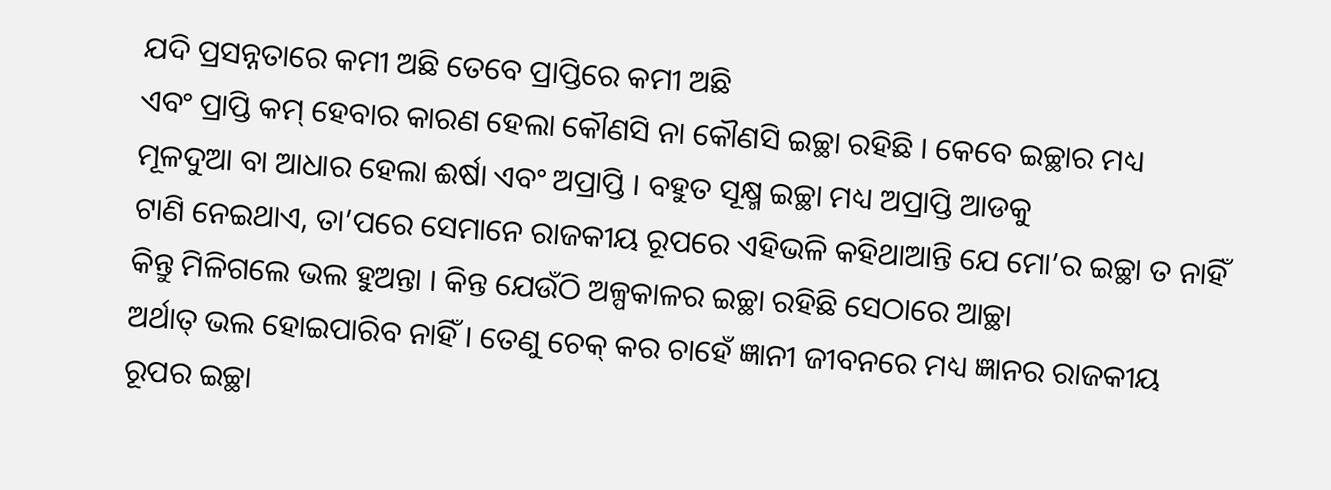ଯଦି ପ୍ରସନ୍ନତାରେ କମୀ ଅଛି ତେବେ ପ୍ରାପ୍ତିରେ କମୀ ଅଛି
ଏବଂ ପ୍ରାପ୍ତି କମ୍ ହେବାର କାରଣ ହେଲା କୌଣସି ନା କୌଣସି ଇଚ୍ଛା ରହିଛି । କେବେ ଇଚ୍ଛାର ମଧ୍ୟ
ମୂଳଦୁଆ ବା ଆଧାର ହେଲା ଈର୍ଷା ଏବଂ ଅପ୍ରାପ୍ତି । ବହୁତ ସୂକ୍ଷ୍ମ ଇଚ୍ଛା ମଧ୍ୟ ଅପ୍ରାପ୍ତି ଆଡକୁ
ଟାଣି ନେଇଥାଏ, ତା’ପରେ ସେମାନେ ରାଜକୀୟ ରୂପରେ ଏହିଭଳି କହିଥାଆନ୍ତି ଯେ ମୋ’ର ଇଚ୍ଛା ତ ନାହିଁ
କିନ୍ତୁ ମିଳିଗଲେ ଭଲ ହୁଅନ୍ତା । କିନ୍ତ ଯେଉଁଠି ଅଳ୍ପକାଳର ଇଚ୍ଛା ରହିଛି ସେଠାରେ ଆଚ୍ଛା
ଅର୍ଥାତ୍ ଭଲ ହୋଇପାରିବ ନାହିଁ । ତେଣୁ ଚେକ୍ କର ଚାହେଁ ଜ୍ଞାନୀ ଜୀବନରେ ମଧ୍ୟ ଜ୍ଞାନର ରାଜକୀୟ
ରୂପର ଇଚ୍ଛା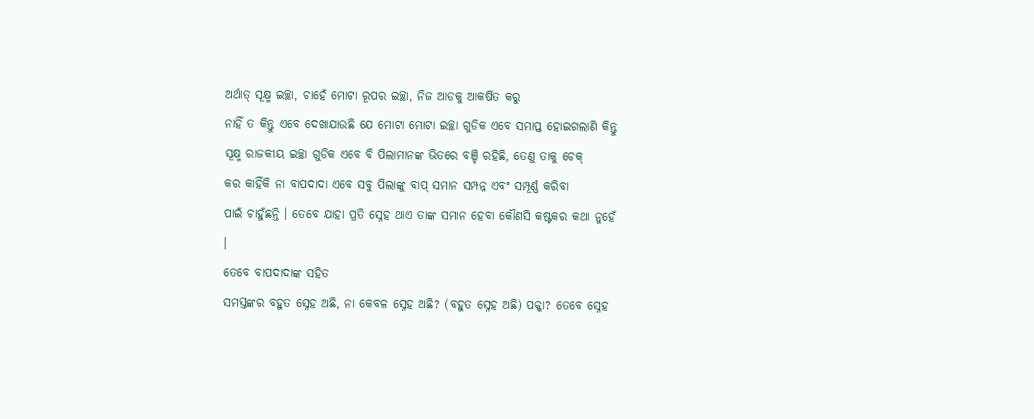ଅର୍ଥାତ୍ ସୂକ୍ଷ୍ମ ଇଚ୍ଛା, ଚାହେଁ ମୋଟା ରୂପର ଇଚ୍ଛା, ନିଜ ଆଡକୁ ଆକର୍ଷିତ କରୁ
ନାହିଁ ତ କିନ୍ତୁ ଏବେ ଦେଖାଯାଉଛି ଯେ ମୋଟା ମୋଟା ଇଚ୍ଛା ଗୁଡିକ ଏବେ ସମାପ୍ତ ହୋଇଗଲାଣି କିନ୍ତୁ
ସୂକ୍ଷ୍ମ ରାଜକୀୟ ଇଚ୍ଛା ଗୁଡିକ ଏବେ ବି ପିଲାମାନଙ୍କ ଭିତରେ ବଞ୍ଚି ରହିଛି, ତେଣୁ ତାକୁ ଚେକ୍
କର କାହିଁକି ନା ବାପଦାଦା ଏବେ ସବୁ ପିଲାଙ୍କୁ ବାପ୍ ସମାନ ସମ୍ପନ୍ନ ଏବଂ ସମ୍ପୂର୍ଣ୍ଣ କରିବା
ପାଇଁ ଚାହୁଁଛନ୍ତି । ତେବେ ଯାହା ପ୍ରତି ସ୍ନେହ ଥାଏ ତାଙ୍କ ସମାନ ହେବା କୌଣସି କଷ୍ଟକର କଥା ନୁହେଁ
।
ତେବେ ବାପଦାଦାଙ୍କ ସହିତ
ସମସ୍ତଙ୍କର ବହୁତ ସ୍ନେହ ଅଛି, ନା କେବଳ ସ୍ନେହ ଅଛି? (ବହୁତ ସ୍ନେହ ଅଛି) ପକ୍କା? ତେବେ ସ୍ନେହ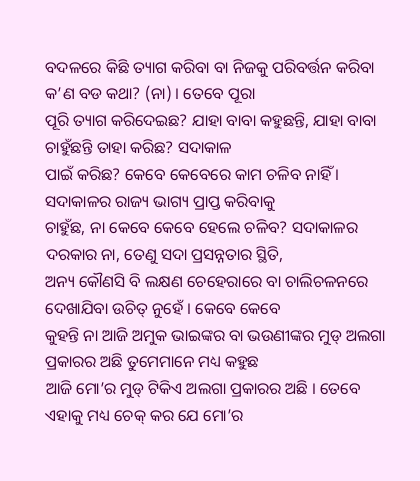ବଦଳରେ କିଛି ତ୍ୟାଗ କରିବା ବା ନିଜକୁ ପରିବର୍ତ୍ତନ କରିବା କ’ଣ ବଡ କଥା? (ନା) । ତେବେ ପୂରା
ପୂରି ତ୍ୟାଗ କରିଦେଇଛ? ଯାହା ବାବା କହୁଛନ୍ତି, ଯାହା ବାବା ଚାହୁଁଛନ୍ତି ତାହା କରିଛ? ସଦାକାଳ
ପାଇଁ କରିଛ? କେବେ କେବେରେ କାମ ଚଳିବ ନାହିଁ । ସଦାକାଳର ରାଜ୍ୟ ଭାଗ୍ୟ ପ୍ରାପ୍ତ କରିବାକୁ
ଚାହୁଁଛ, ନା କେବେ କେବେ ହେଲେ ଚଳିବ? ସଦାକାଳର ଦରକାର ନା, ତେଣୁ ସଦା ପ୍ରସନ୍ନତାର ସ୍ଥିତି,
ଅନ୍ୟ କୌଣସି ବି ଲକ୍ଷଣ ଚେହେରାରେ ବା ଚାଲିଚଳନରେ ଦେଖାଯିବା ଉଚିତ୍ ନୁହେଁ । କେବେ କେବେ
କୁହନ୍ତି ନା ଆଜି ଅମୁକ ଭାଇଙ୍କର ବା ଭଉଣୀଙ୍କର ମୁଡ୍ ଅଲଗା ପ୍ରକାରର ଅଛି ତୁମେମାନେ ମଧ୍ୟ କହୁଛ
ଆଜି ମୋ’ର ମୁଡ୍ ଟିକିଏ ଅଲଗା ପ୍ରକାରର ଅଛି । ତେବେ ଏହାକୁ ମଧ୍ୟ ଚେକ୍ କର ଯେ ମୋ’ର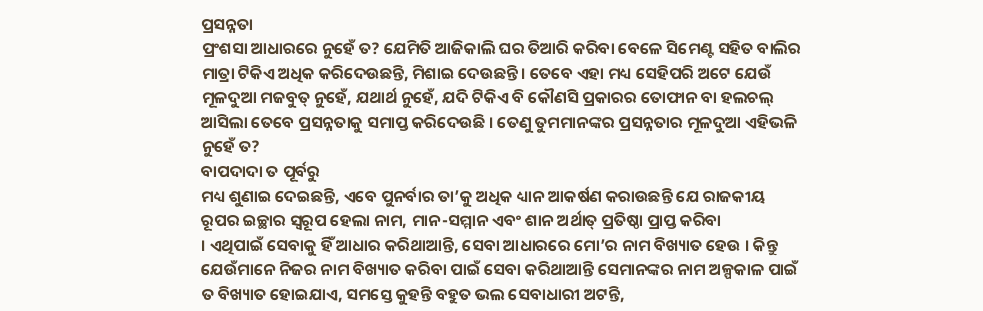ପ୍ରସନ୍ନତା
ପ୍ରଂଶସା ଆଧାରରେ ନୁହେଁ ତ? ଯେମିତି ଆଜିକାଲି ଘର ତିଆରି କରିବା ବେଳେ ସିମେଣ୍ଟ ସହିତ ବାଲିର
ମାତ୍ରା ଟିକିଏ ଅଧିକ କରିଦେଉଛନ୍ତି, ମିଶାଇ ଦେଉଛନ୍ତି । ତେବେ ଏହା ମଧ୍ୟ ସେହିପରି ଅଟେ ଯେଉଁ
ମୂଳଦୁଆ ମଜବୁତ୍ ନୁହେଁ, ଯଥାର୍ଥ ନୁହେଁ, ଯଦି ଟିକିଏ ବି କୌଣସି ପ୍ରକାରର ତୋଫାନ ବା ହଲଚଲ୍
ଆସିଲା ତେବେ ପ୍ରସନ୍ନତାକୁ ସମାପ୍ତ କରିଦେଉଛି । ତେଣୁ ତୁମମାନଙ୍କର ପ୍ରସନ୍ନତାର ମୂଳଦୁଆ ଏହିଭଳି
ନୁହେଁ ତ?
ବାପଦାଦା ତ ପୂର୍ବରୁ
ମଧ୍ୟ ଶୁଣାଇ ଦେଇଛନ୍ତି, ଏବେ ପୁନର୍ବାର ତା’କୁ ଅଧିକ ଧ୍ୟାନ ଆକର୍ଷଣ କରାଉଛନ୍ତି ଯେ ରାଜକୀୟ
ରୂପର ଇଚ୍ଛାର ସ୍ୱରୂପ ହେଲା ନାମ, ମାନ-ସମ୍ମାନ ଏବଂ ଶାନ ଅର୍ଥାତ୍ ପ୍ରତିଷ୍ଠା ପ୍ରାପ୍ତ କରିବା
। ଏଥିପାଇଁ ସେବାକୁ ହିଁ ଆଧାର କରିଥାଆନ୍ତି, ସେବା ଆଧାରରେ ମୋ’ର ନାମ ବିଖ୍ୟାତ ହେଉ । କିନ୍ତୁ
ଯେଉଁମାନେ ନିଜର ନାମ ବିଖ୍ୟାତ କରିବା ପାଇଁ ସେବା କରିଥାଆନ୍ତି ସେମାନଙ୍କର ନାମ ଅଳ୍ପକାଳ ପାଇଁ
ତ ବିଖ୍ୟାତ ହୋଇଯାଏ, ସମସ୍ତେ କୁହନ୍ତି ବହୁତ ଭଲ ସେବାଧାରୀ ଅଟନ୍ତି,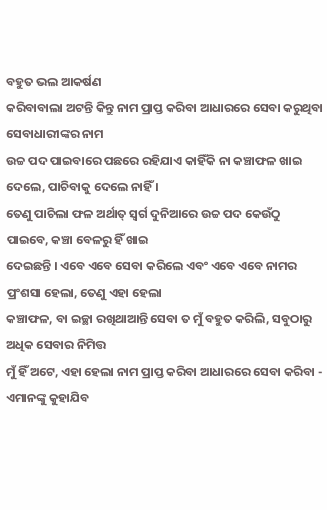ବହୁତ ଭଲ ଆକର୍ଷଣ
କରିବାବାଲା ଅଟନ୍ତି କିନ୍ତୁ ନାମ ପ୍ରାପ୍ତ କରିବା ଆଧାରରେ ସେବା କରୁଥିବା ସେବାଧାରୀଙ୍କର ନାମ
ଉଚ୍ଚ ପଦ ପାଇବାରେ ପଛରେ ରହିଯାଏ କାହିଁକି ନା କଞ୍ଚାଫଳ ଖାଇ ଦେଲେ, ପାଚିବାକୁ ଦେଲେ ନାହିଁ ।
ତେଣୁ ପାଚିଲା ଫଳ ଅର୍ଥାତ୍ ସ୍ୱର୍ଗ ଦୁନିଆରେ ଉଚ୍ଚ ପଦ କେଉଁଠୁ ପାଇବେ, କଞ୍ଚା ବେଳରୁ ହିଁ ଖାଇ
ଦେଇଛନ୍ତି । ଏବେ ଏବେ ସେବା କରିଲେ ଏବଂ ଏବେ ଏବେ ନାମର ପ୍ରଂଶସା ହେଲା, ତେଣୁ ଏହା ହେଲା
କଞ୍ଚାଫଳ, ବା ଇଚ୍ଛା ରଖିଥାଆନ୍ତି ସେବା ତ ମୁଁ ବହୁତ କରିଲି, ସବୁଠାରୁ ଅଧିକ ସେବାର ନିମିତ୍ତ
ମୁଁ ହିଁ ଅଟେ, ଏହା ହେଲା ନାମ ପ୍ରାପ୍ତ କରିବା ଆଧାରରେ ସେବା କରିବା - ଏମାନଙ୍କୁ କୁହାଯିବ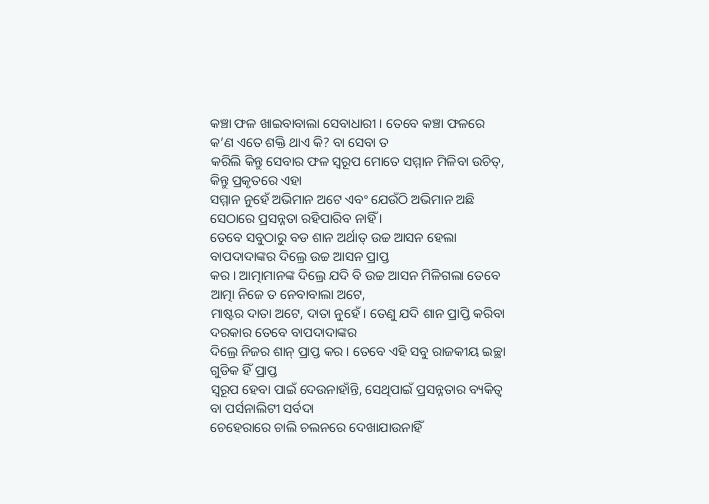କଞ୍ଚା ଫଳ ଖାଇବାବାଲା ସେବାଧାରୀ । ତେବେ କଞ୍ଚା ଫଳରେ କ’ଣ ଏତେ ଶକ୍ତି ଥାଏ କି? ବା ସେବା ତ
କରିଲି କିନ୍ତୁ ସେବାର ଫଳ ସ୍ୱରୂପ ମୋତେ ସମ୍ମାନ ମିଳିବା ଉଚିତ୍, କିନ୍ତୁ ପ୍ରକୃତରେ ଏହା
ସମ୍ମାନ ନୁହେଁ ଅଭିମାନ ଅଟେ ଏବଂ ଯେଉଁଠି ଅଭିମାନ ଅଛି ସେଠାରେ ପ୍ରସନ୍ନତା ରହିପାରିବ ନାହିଁ ।
ତେବେ ସବୁଠାରୁ ବଡ ଶାନ ଅର୍ଥାତ୍ ଉଚ୍ଚ ଆସନ ହେଲା ବାପଦାଦାଙ୍କର ଦିଲ୍ରେ ଉଚ୍ଚ ଆସନ ପ୍ରାପ୍ତ
କର । ଆତ୍ମାମାନଙ୍କ ଦିଲ୍ରେ ଯଦି ବି ଉଚ୍ଚ ଆସନ ମିଳିଗଲା ତେବେ ଆତ୍ମା ନିଜେ ତ ନେବାବାଲା ଅଟେ,
ମାଷ୍ଟର ଦାତା ଅଟେ, ଦାତା ନୁହେଁ । ତେଣୁ ଯଦି ଶାନ ପ୍ରାପ୍ତି କରିବା ଦରକାର ତେବେ ବାପଦାଦାଙ୍କର
ଦିଲ୍ରେ ନିଜର ଶାନ୍ ପ୍ରାପ୍ତ କର । ତେବେ ଏହି ସବୁ ରାଜକୀୟ ଇଚ୍ଛା ଗୁଡିକ ହିଁ ପ୍ରାପ୍ତ
ସ୍ୱରୂପ ହେବା ପାଇଁ ଦେଉନାହାଁନ୍ତି, ସେଥିପାଇଁ ପ୍ରସନ୍ନତାର ବ୍ୟକିତ୍ୱ ବା ପର୍ସନାଲିଟୀ ସର୍ବଦା
ଚେହେରାରେ ଚାଲି ଚଲନରେ ଦେଖାଯାଉନାହିଁ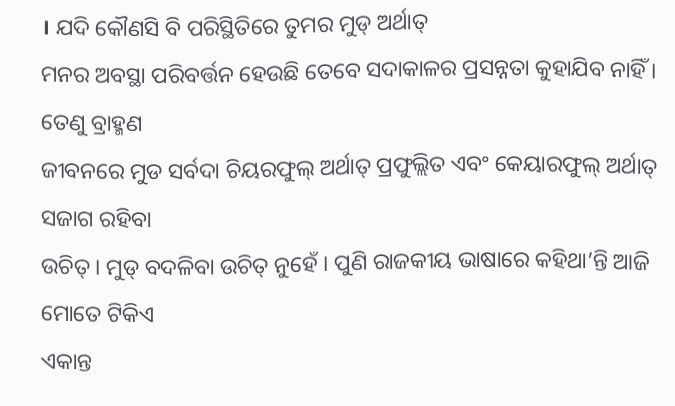। ଯଦି କୌଣସି ବି ପରିସ୍ଥିତିରେ ତୁମର ମୁଡ୍ ଅର୍ଥାତ୍
ମନର ଅବସ୍ଥା ପରିବର୍ତ୍ତନ ହେଉଛି ତେବେ ସଦାକାଳର ପ୍ରସନ୍ନତା କୁହାଯିବ ନାହିଁ । ତେଣୁ ବ୍ରାହ୍ମଣ
ଜୀବନରେ ମୁଡ ସର୍ବଦା ଚିୟରଫୁଲ୍ ଅର୍ଥାତ୍ ପ୍ରଫୁଲ୍ଲିତ ଏବଂ କେୟାରଫୁଲ୍ ଅର୍ଥାତ୍ ସଜାଗ ରହିବା
ଉଚିତ୍ । ମୁଡ୍ ବଦଳିବା ଉଚିତ୍ ନୁହେଁ । ପୁଣି ରାଜକୀୟ ଭାଷାରେ କହିଥା’ନ୍ତି ଆଜି ମୋତେ ଟିକିଏ
ଏକାନ୍ତ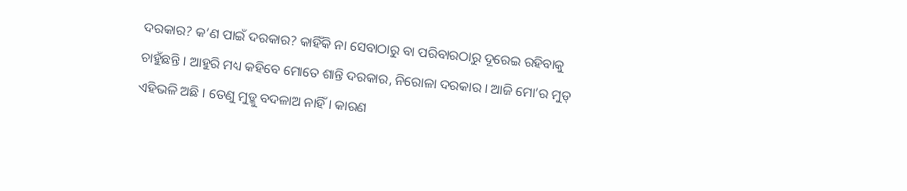ଦରକାର? କ’ଣ ପାଇଁ ଦରକାର? କାହିଁକି ନା ସେବାଠାରୁ ବା ପରିବାରଠାରୁ ଦୂରେଇ ରହିବାକୁ
ଚାହୁଁଛନ୍ତି । ଆହୁରି ମଧ୍ୟ କହିବେ ମୋତେ ଶାନ୍ତି ଦରକାର, ନିରୋଳା ଦରକାର । ଆଜି ମୋ’ର ମୁଡ୍
ଏହିଭଳି ଅଛି । ତେଣୁ ମୁଡ୍କୁ ବଦଳାଅ ନାହିଁ । କାରଣ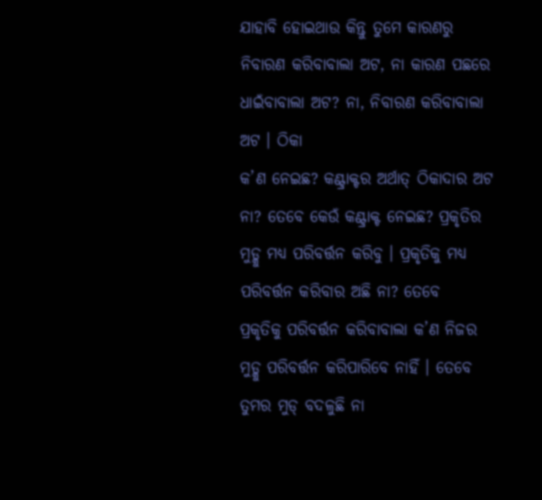ଯାହାବି ହୋଇଥାଉ କିନ୍ତୁ ତୁମେ କାରଣରୁ
ନିବାରଣ କରିବାବାଲା ଅଟ, ନା କାରଣ ପଛରେ ଧାଇଁବାବାଲା ଅଟ? ନା, ନିବାରଣ କରିବାବାଲା ଅଟ । ଠିକା
କ’ଣ ନେଇଛ? କଣ୍ଟ୍ରାକ୍ଟର ଅର୍ଥାତ୍ ଠିକାଦାର ଅଟ ନା? ତେବେ କେଉଁ କଣ୍ଟ୍ରାକ୍ଟ ନେଇଛ? ପ୍ରକୃତିର
ମୁଡ୍କୁ ମଧ୍ୟ ପରିବର୍ତ୍ତନ କରିବୁ । ପ୍ରକୃତିକୁ ମଧ୍ୟ ପରିବର୍ତ୍ତନ କରିବାର ଅଛି ନା? ତେବେ
ପ୍ରକୃତିକୁ ପରିବର୍ତ୍ତନ କରିବାବାଲା କ’ଣ ନିଜର ମୁଡ୍କୁ ପରିବର୍ତ୍ତନ କରିପାରିବେ ନାହିଁ । ତେବେ
ତୁମର ମୁଡ୍ ବଦଳୁଛି ନା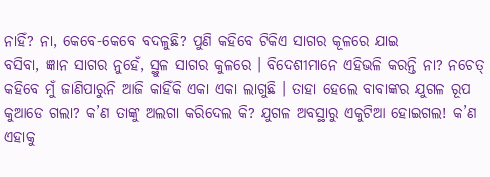ନାହିଁ? ନା, କେବେ-କେବେ ବଦଳୁଛି? ପୁଣି କହିବେ ଟିକିଏ ସାଗର କୂଳରେ ଯାଇ
ବସିବା, ଜ୍ଞାନ ସାଗର ନୁହେଁ, ସ୍ଥୁଳ ସାଗର କୁଳରେ । ବିଦେଶୀମାନେ ଏହିଭଳି କରନ୍ତି ନା? ନଚେତ୍
କହିବେ ମୁଁ ଜାଣିପାରୁନି ଆଜି କାହିଁକି ଏକା ଏକା ଲାଗୁଛି । ତାହା ହେଲେ ବାବାଙ୍କର ଯୁଗଳ ରୂପ
କୁଆଡେ ଗଲା? କ’ଣ ତାଙ୍କୁ ଅଲଗା କରିଦେଲ କି? ଯୁଗଳ ଅବସ୍ଥାରୁ ଏକୁଟିଆ ହୋଇଗଲ! କ’ଣ ଏହାକୁ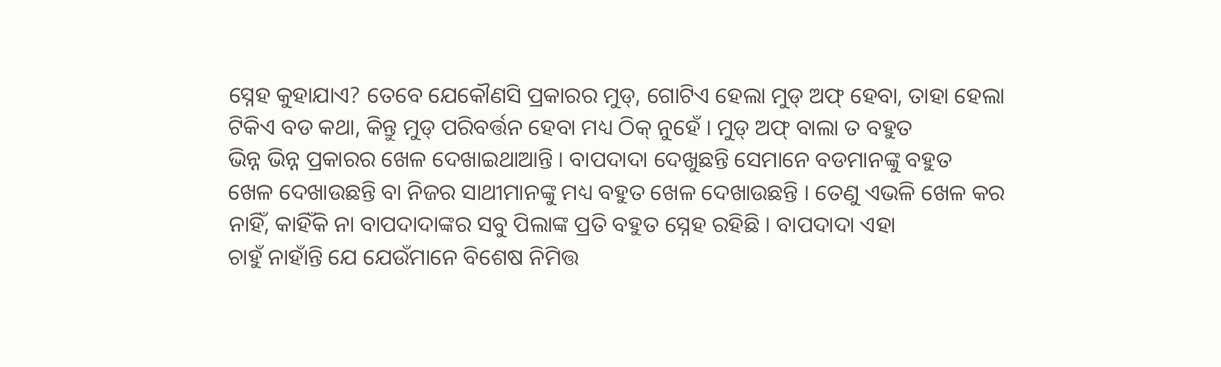ସ୍ନେହ କୁହାଯାଏ? ତେବେ ଯେକୌଣସି ପ୍ରକାରର ମୁଡ୍, ଗୋଟିଏ ହେଲା ମୁଡ୍ ଅଫ୍ ହେବା, ତାହା ହେଲା
ଟିକିଏ ବଡ କଥା, କିନ୍ତୁ ମୁଡ୍ ପରିବର୍ତ୍ତନ ହେବା ମଧ୍ୟ ଠିକ୍ ନୁହେଁ । ମୁଡ୍ ଅଫ୍ ବାଲା ତ ବହୁତ
ଭିନ୍ନ ଭିନ୍ନ ପ୍ରକାରର ଖେଳ ଦେଖାଇଥାଆନ୍ତି । ବାପଦାଦା ଦେଖୁଛନ୍ତି ସେମାନେ ବଡମାନଙ୍କୁ ବହୁତ
ଖେଳ ଦେଖାଉଛନ୍ତି ବା ନିଜର ସାଥୀମାନଙ୍କୁ ମଧ୍ୟ ବହୁତ ଖେଳ ଦେଖାଉଛନ୍ତି । ତେଣୁ ଏଭଳି ଖେଳ କର
ନାହିଁ, କାହିଁକି ନା ବାପଦାଦାଙ୍କର ସବୁ ପିଲାଙ୍କ ପ୍ରତି ବହୁତ ସ୍ନେହ ରହିଛି । ବାପଦାଦା ଏହା
ଚାହୁଁ ନାହାଁନ୍ତି ଯେ ଯେଉଁମାନେ ବିଶେଷ ନିମିତ୍ତ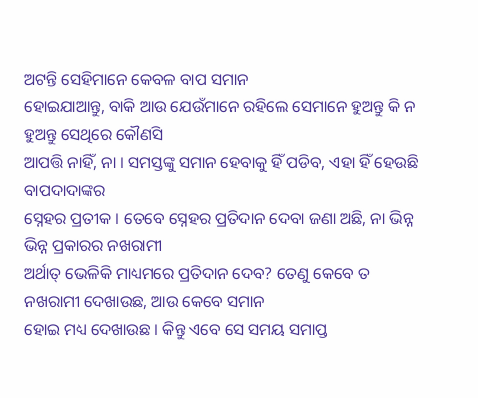ଅଟନ୍ତି ସେହିମାନେ କେବଳ ବାପ ସମାନ
ହୋଇଯାଆନ୍ତୁ, ବାକି ଆଉ ଯେଉଁମାନେ ରହିଲେ ସେମାନେ ହୁଅନ୍ତୁ କି ନ ହୁଅନ୍ତୁ ସେଥିରେ କୌଣସି
ଆପତ୍ତି ନାହିଁ, ନା । ସମସ୍ତଙ୍କୁ ସମାନ ହେବାକୁ ହିଁ ପଡିବ, ଏହା ହିଁ ହେଉଛି ବାପଦାଦାଙ୍କର
ସ୍ନେହର ପ୍ରତୀକ । ତେବେ ସ୍ନେହର ପ୍ରତିଦାନ ଦେବା ଜଣା ଅଛି, ନା ଭିନ୍ନ ଭିନ୍ନ ପ୍ରକାରର ନଖରାମୀ
ଅର୍ଥାତ୍ ଭେଳିକି ମାଧ୍ୟମରେ ପ୍ରତିଦାନ ଦେବ? ତେଣୁ କେବେ ତ ନଖରାମୀ ଦେଖାଉଛ, ଆଉ କେବେ ସମାନ
ହୋଇ ମଧ୍ୟ ଦେଖାଉଛ । କିନ୍ତୁ ଏବେ ସେ ସମୟ ସମାପ୍ତ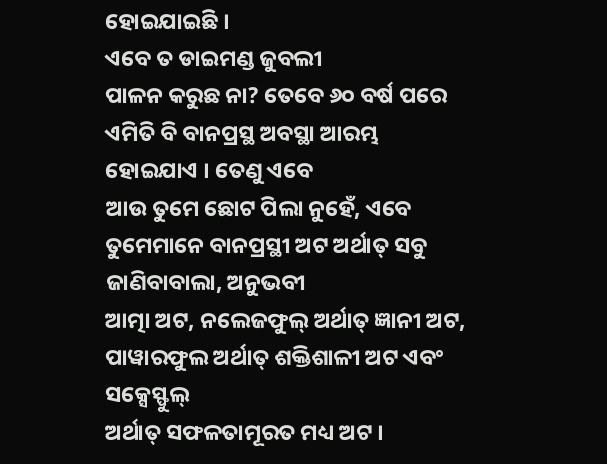ହୋଇଯାଇଛି ।
ଏବେ ତ ଡାଇମଣ୍ଡ ଜୁବଲୀ
ପାଳନ କରୁଛ ନା? ତେବେ ୬୦ ବର୍ଷ ପରେ ଏମିତି ବି ବାନପ୍ରସ୍ଥ ଅବସ୍ଥା ଆରମ୍ଭ ହୋଇଯାଏ । ତେଣୁ ଏବେ
ଆଉ ତୁମେ ଛୋଟ ପିଲା ନୁହେଁ, ଏବେ ତୁମେମାନେ ବାନପ୍ରସ୍ଥୀ ଅଟ ଅର୍ଥାତ୍ ସବୁ ଜାଣିବାବାଲା, ଅନୁଭବୀ
ଆତ୍ମା ଅଟ, ନଲେଜଫୁଲ୍ ଅର୍ଥାତ୍ ଜ୍ଞାନୀ ଅଟ, ପାୱାରଫୁଲ ଅର୍ଥାତ୍ ଶକ୍ତିଶାଳୀ ଅଟ ଏବଂ ସକ୍ସେସ୍ଫୁଲ୍
ଅର୍ଥାତ୍ ସଫଳତାମୂରତ ମଧ୍ୟ ଅଟ ।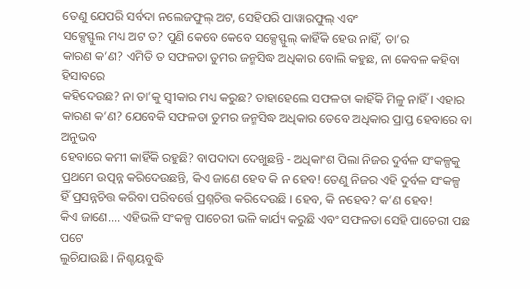ତେଣୁ ଯେପରି ସର୍ବଦା ନଲେଜଫୁଲ୍ ଅଟ, ସେହିପରି ପାୱାରଫୁଲ୍ ଏବଂ
ସକ୍ସେସ୍ଫୁଲ ମଧ୍ୟ ଅଟ ତ? ପୁଣି କେବେ କେବେ ସକ୍ସେସ୍ଫୁଲ୍ କାହିଁକି ହେଉ ନାହିଁ, ତା’ର
କାରଣ କ’ଣ? ଏମିତି ତ ସଫଳତା ତୁମର ଜନ୍ମସିଦ୍ଧ ଅଧିକାର ବୋଲି କହୁଛ, ନା କେବଳ କହିବା ହିସାବରେ
କହିଦେଉଛ? ନା ତା’କୁ ସ୍ୱୀକାର ମଧ୍ୟ କରୁଛ? ତାହାହେଲେ ସଫଳତା କାହିଁକି ମିଳୁ ନାହିଁ । ଏହାର
କାରଣ କ’ଣ? ଯେବେକି ସଫଳତା ତୁମର ଜନ୍ମସିଦ୍ଧ ଅଧିକାର ତେବେ ଅଧିକାର ପ୍ରାପ୍ତ ହେବାରେ ବା ଅନୁଭବ
ହେବାରେ କମୀ କାହିଁକି ରହୁଛି? ବାପଦାଦା ଦେଖୁଛନ୍ତି - ଅଧିକାଂଶ ପିଲା ନିଜର ଦୁର୍ବଳ ସଂକଳ୍ପକୁ
ପ୍ରଥମେ ଉତ୍ପନ୍ନ କରିଦେଉଛନ୍ତି, କିଏ ଜାଣେ ହେବ କି ନ ହେବ! ତେଣୁ ନିଜର ଏହି ଦୁର୍ବଳ ସଂକଳ୍ପ
ହିଁ ପ୍ରସନ୍ନଚିତ୍ତ କରିବା ପରିବର୍ତ୍ତେ ପ୍ରଶ୍ନଚିତ୍ତ କରିଦେଉଛି । ହେବ, କି ନହେବ? କ’ଣ ହେବ!
କିଏ ଜାଣେ.... ଏହିଭଳି ସଂକଳ୍ପ ପାଚେରୀ ଭଳି କାର୍ଯ୍ୟ କରୁଛି ଏବଂ ସଫଳତା ସେହି ପାଚେରୀ ପଛ ପଟେ
ଲୁଚିଯାଉଛି । ନିଶ୍ଚୟବୁଦ୍ଧି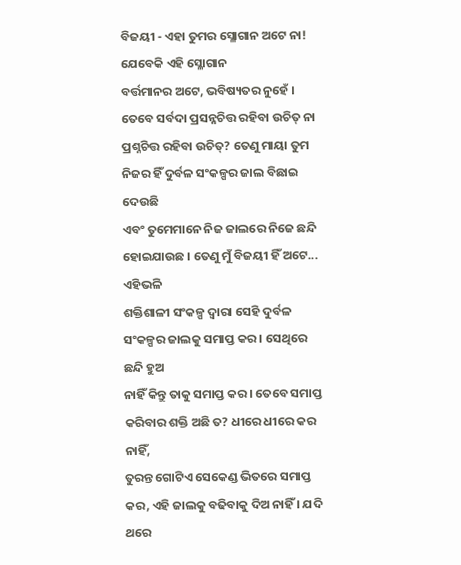ବିଜୟୀ - ଏହା ତୁମର ସ୍ଳୋଗାନ ଅଟେ ନା! ଯେବେକି ଏହି ସ୍ଳୋଗାନ
ବର୍ତ୍ତମାନର ଅଟେ, ଭବିଷ୍ୟତର ନୁହେଁ । ତେବେ ସର୍ବଦା ପ୍ରସନ୍ନଚିତ୍ତ ରହିବା ଉଚିତ୍ ନା
ପ୍ରଶ୍ନଚିତ୍ତ ରହିବା ଉଚିତ୍? ତେଣୁ ମାୟା ତୁମ ନିଜର ହିଁ ଦୁର୍ବଳ ସଂକଳ୍ପର ଜାଲ ବିଛାଇ ଦେଉଛି
ଏବଂ ତୁମେମାନେ ନିଜ ଜାଲରେ ନିଜେ ଛନ୍ଦି ହୋଇଯାଉଛ । ତେଣୁ ମୁଁ ବିଜୟୀ ହିଁ ଅଟେ... ଏହିଭଳି
ଶକ୍ତିଶାଳୀ ସଂକଳ୍ପ ଦ୍ୱାରା ସେହି ଦୁର୍ବଳ ସଂକଳ୍ପର ଜାଲକୁ ସମାପ୍ତ କର । ସେଥିରେ ଛନ୍ଦି ହୁଅ
ନାହିଁ କିନ୍ତୁ ତାକୁ ସମାପ୍ତ କର । ତେବେ ସମାପ୍ତ କରିବାର ଶକ୍ତି ଅଛି ତ? ଧୀରେ ଧୀରେ କର ନାହିଁ,
ତୁରନ୍ତ ଗୋଟିଏ ସେକେଣ୍ଡ ଭିତରେ ସମାପ୍ତ କର, ଏହି ଜାଲକୁ ବଢିବାକୁ ଦିଅ ନାହିଁ । ଯଦି ଥରେ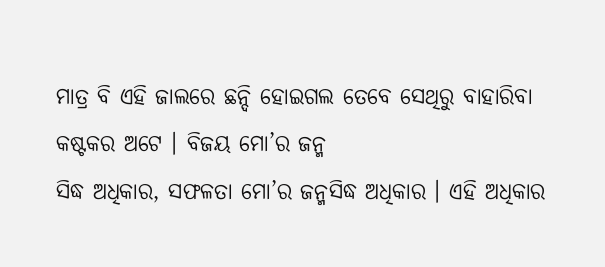ମାତ୍ର ବି ଏହି ଜାଲରେ ଛନ୍ଦି ହୋଇଗଲ ତେବେ ସେଥିରୁ ବାହାରିବା କଷ୍ଟକର ଅଟେ । ବିଜୟ ମୋ’ର ଜନ୍ମ
ସିଦ୍ଧ ଅଧିକାର, ସଫଳତା ମୋ’ର ଜନ୍ମସିଦ୍ଧ ଅଧିକାର । ଏହି ଅଧିକାର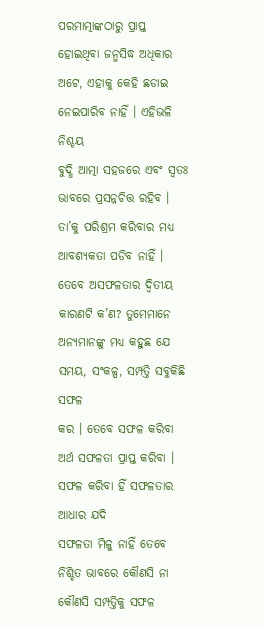ପରମାତ୍ମାଙ୍କଠାରୁ ପ୍ରାପ୍ତ
ହୋଇଥିବା ଜନ୍ମସିଦ୍ଧ ଅଧିକାର ଅଟେ, ଏହାକୁ କେହି ଛଡାଇ ନେଇପାରିବ ନାହିଁ । ଏହିଭଳି ନିଶ୍ଚୟ
ବୁଦ୍ଧି ଆତ୍ମା ସହଜରେ ଏବଂ ସ୍ୱତଃ ଭାବରେ ପ୍ରସନ୍ନଚିତ୍ତ ରହିବ । ତା’କୁ ପରିଶ୍ରମ କରିବାର ମଧ୍ୟ
ଆବଶ୍ୟକତା ପଡିବ ନାହିଁ ।
ତେବେ ଅସଫଳତାର ଦ୍ୱିତୀୟ
କାରଣଟି କ’ଣ? ତୁମେମାନେ ଅନ୍ୟମାନଙ୍କୁ ମଧ୍ୟ କହୁଛ ଯେ ସମୟ, ସଂକଳ୍ପ, ସମ୍ପତ୍ତି ସବୁକିଛି ସଫଳ
କର । ତେବେ ସଫଳ କରିବା ଅର୍ଥ ସଫଳତା ପ୍ରାପ୍ତ କରିବା । ସଫଳ କରିବା ହିଁ ସଫଳତାର ଆଧାର ଯଦି
ସଫଳତା ମିଳୁ ନାହିଁ ତେବେ ନିଶ୍ଚିତ ଭାବରେ କୌଣସି ନା କୌଣସି ସମ୍ପତ୍ତିକୁ ସଫଳ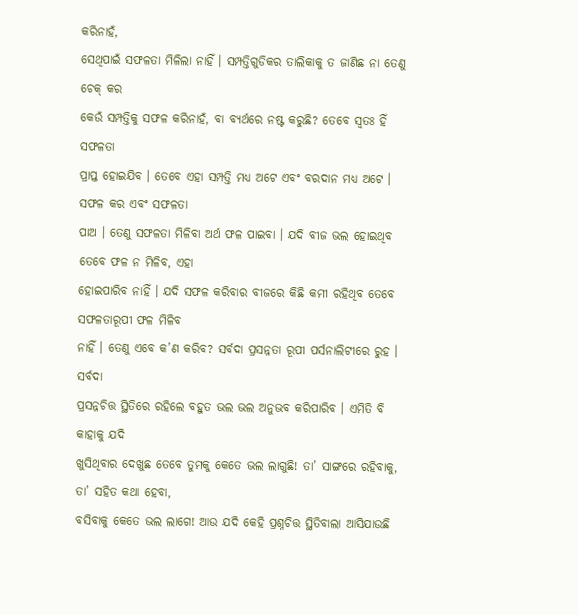କରିନାହଁ,
ସେଥିପାଇଁ ସଫଳତା ମିଳିଲା ନାହିଁ । ସମ୍ପତ୍ତିଗୁଡିକର ତାଲିକାକୁ ତ ଜାଣିଛ ନା ତେଣୁ ଚେକ୍ କର
କେଉଁ ସମ୍ପତ୍ତିକୁ ସଫଳ କରିନାହଁ, ବା ବ୍ୟର୍ଥରେ ନଷ୍ଟ କରୁଛି? ତେବେ ସ୍ୱତଃ ହିଁ ସଫଳତା
ପ୍ରାପ୍ତ ହୋଇଯିବ । ତେବେ ଏହା ସମ୍ପତ୍ତି ମଧ୍ୟ ଅଟେ ଏବଂ ବରଦାନ ମଧ୍ୟ ଅଟେ । ସଫଳ କର ଏବଂ ସଫଳତା
ପାଅ । ତେଣୁ ସଫଳତା ମିଳିବା ଅର୍ଥ ଫଳ ପାଇବା । ଯଦି ବୀଜ ଭଲ ହୋଇଥିବ ତେବେ ଫଳ ନ ମିଳିବ, ଏହା
ହୋଇପାରିବ ନାହିଁ । ଯଦି ସଫଳ କରିବାର ବୀଜରେ କିଛି କମୀ ରହିଥିବ ତେବେ ସଫଳତାରୂପୀ ଫଳ ମିଳିବ
ନାହିଁ । ତେଣୁ ଏବେ କ’ଣ କରିବ? ସର୍ବଦା ପ୍ରସନ୍ନତା ରୂପୀ ପର୍ସନାଲିଟୀରେ ରୁହ । ସର୍ବଦା
ପ୍ରସନ୍ନଚିତ୍ତ ସ୍ଥିତିରେ ରହିଲେ ବହୁତ ଭଲ ଭଲ ଅନୁଭବ କରିପାରିବ । ଏମିତି ବି କାହାକୁ ଯଦି
ଖୁସିଥିବାର ଦେଖୁଛ ତେବେ ତୁମକୁ କେତେ ଭଲ ଲାଗୁଛି! ତା’ ସାଙ୍ଗରେ ରହିବାକୁ, ତା’ ସହିତ କଥା ହେବା,
ବସିବାକୁ କେତେ ଭଲ ଲାଗେ! ଆଉ ଯଦି କେହି ପ୍ରଶ୍ନଚିତ୍ତ ସ୍ଥିତିବାଲା ଆସିଯାଉଛି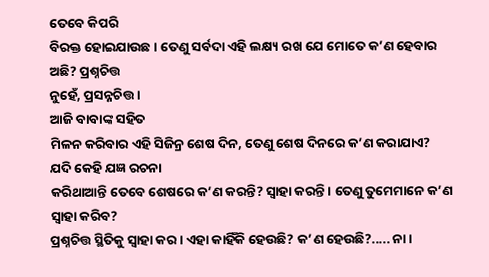ତେବେ କିପରି
ବିରକ୍ତ ହୋଇଯାଉଛ । ତେଣୁ ସର୍ବଦା ଏହି ଲକ୍ଷ୍ୟ ରଖ ଯେ ମୋତେ କ’ଣ ହେବାର ଅଛି? ପ୍ରଶ୍ନଚିତ୍ତ
ନୁହେଁ, ପ୍ରସନ୍ନଚିତ୍ତ ।
ଆଜି ବାବାଙ୍କ ସହିତ
ମିଳନ କରିବାର ଏହି ସିଜିନ୍ର ଶେଷ ଦିନ, ତେଣୁ ଶେଷ ଦିନରେ କ’ଣ କରାଯାଏ? ଯଦି କେହି ଯଜ୍ଞ ରଚନା
କରିଥାଆନ୍ତି ତେବେ ଶେଷରେ କ’ଣ କରନ୍ତି? ସ୍ୱାହା କରନ୍ତି । ତେଣୁ ତୁମେମାନେ କ’ଣ ସ୍ୱାହା କରିବ?
ପ୍ରଶ୍ନଚିତ୍ତ ସ୍ଥିତିକୁ ସ୍ୱାହା କର । ଏହା କାହିଁକି ହେଉଛି? କ’ଣ ହେଉଛି?..... ନା ।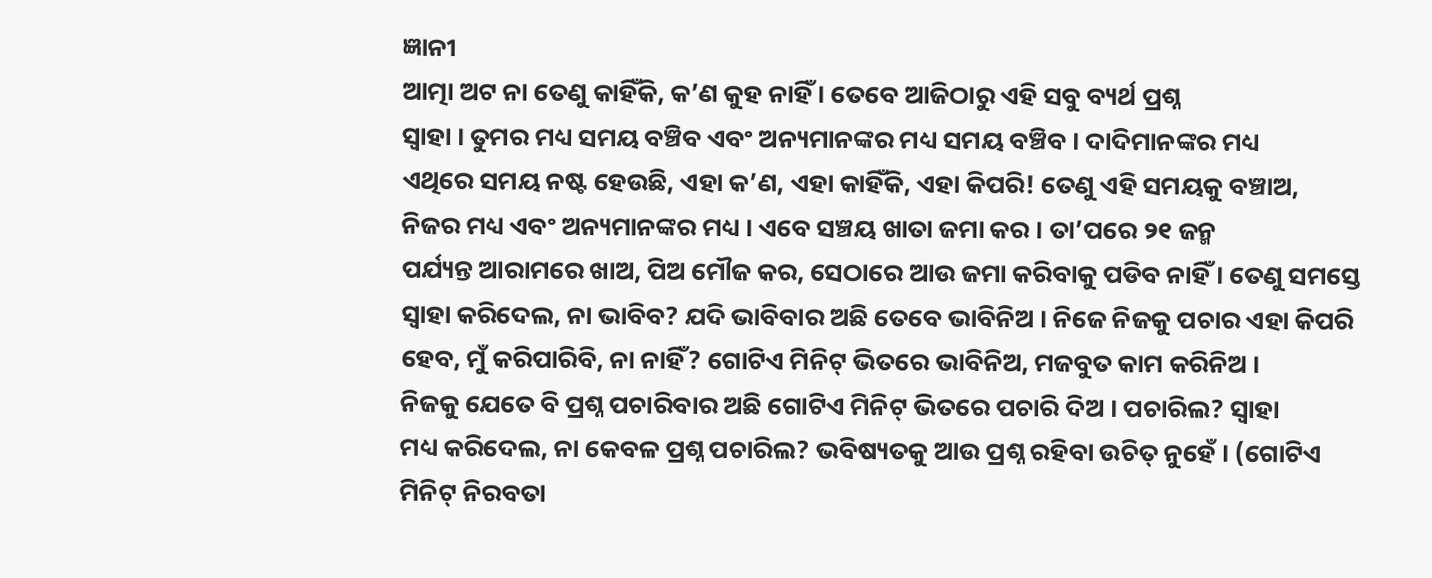ଜ୍ଞାନୀ
ଆତ୍ମା ଅଟ ନା ତେଣୁ କାହିଁକି, କ’ଣ କୁହ ନାହିଁ । ତେବେ ଆଜିଠାରୁ ଏହି ସବୁ ବ୍ୟର୍ଥ ପ୍ରଶ୍ନ
ସ୍ୱାହା । ତୁମର ମଧ୍ୟ ସମୟ ବଞ୍ଚିବ ଏବଂ ଅନ୍ୟମାନଙ୍କର ମଧ୍ୟ ସମୟ ବଞ୍ଚିବ । ଦାଦିମାନଙ୍କର ମଧ୍ୟ
ଏଥିରେ ସମୟ ନଷ୍ଟ ହେଉଛି, ଏହା କ’ଣ, ଏହା କାହିଁକି, ଏହା କିପରି! ତେଣୁ ଏହି ସମୟକୁ ବଞ୍ଚାଅ,
ନିଜର ମଧ୍ୟ ଏବଂ ଅନ୍ୟମାନଙ୍କର ମଧ୍ୟ । ଏବେ ସଞ୍ଚୟ ଖାତା ଜମା କର । ତା’ପରେ ୨୧ ଜନ୍ମ
ପର୍ଯ୍ୟନ୍ତ ଆରାମରେ ଖାଅ, ପିଅ ମୌଜ କର, ସେଠାରେ ଆଉ ଜମା କରିବାକୁ ପଡିବ ନାହିଁ । ତେଣୁ ସମସ୍ତେ
ସ୍ୱାହା କରିଦେଲ, ନା ଭାବିବ? ଯଦି ଭାବିବାର ଅଛି ତେବେ ଭାବିନିଅ । ନିଜେ ନିଜକୁ ପଚାର ଏହା କିପରି
ହେବ, ମୁଁ କରିପାରିବି, ନା ନାହିଁ? ଗୋଟିଏ ମିନିଟ୍ ଭିତରେ ଭାବିନିଅ, ମଜବୁତ କାମ କରିନିଅ ।
ନିଜକୁ ଯେତେ ବି ପ୍ରଶ୍ନ ପଚାରିବାର ଅଛି ଗୋଟିଏ ମିନିଟ୍ ଭିତରେ ପଚାରି ଦିଅ । ପଚାରିଲ? ସ୍ୱାହା
ମଧ୍ୟ କରିଦେଲ, ନା କେବଳ ପ୍ରଶ୍ନ ପଚାରିଲ? ଭବିଷ୍ୟତକୁ ଆଉ ପ୍ରଶ୍ନ ରହିବା ଉଚିତ୍ ନୁହେଁ । (ଗୋଟିଏ
ମିନିଟ୍ ନିରବତା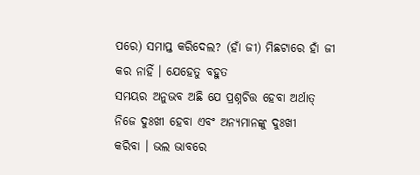ପରେ) ସମାପ୍ତ କରିଦେଲ? (ହାଁ ଜୀ) ମିଛଟାରେ ହାଁ ଜୀ କର ନାହିଁ । ଯେହେତୁ ବହୁତ
ସମୟର ଅନୁଭବ ଅଛି ଯେ ପ୍ରଶ୍ନଚିତ୍ତ ହେବା ଅର୍ଥାତ୍ ନିଜେ ଦୁଃଖୀ ହେବା ଏବଂ ଅନ୍ୟମାନଙ୍କୁ ଦୁଃଖୀ
କରିବା । ଭଲ ଭାବରେ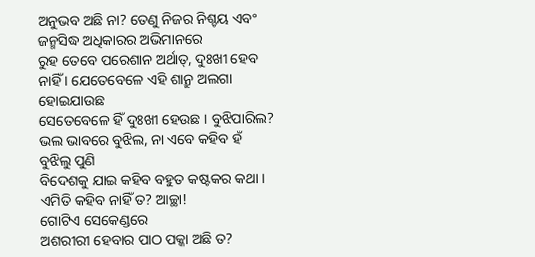ଅନୁଭବ ଅଛି ନା? ତେଣୁ ନିଜର ନିଶ୍ଚୟ ଏବଂ ଜନ୍ମସିଦ୍ଧ ଅଧିକାରର ଅଭିମାନରେ
ରୁହ ତେବେ ପରେଶାନ ଅର୍ଥାତ୍, ଦୁଃଖୀ ହେବ ନାହିଁ । ଯେତେବେଳେ ଏହି ଶାନ୍ରୁ ଅଲଗା ହୋଇଯାଉଛ
ସେତେବେଳେ ହିଁ ଦୁଃଖୀ ହେଉଛ । ବୁଝିପାରିଲ? ଭଲ ଭାବରେ ବୁଝିଲ, ନା ଏବେ କହିବ ହଁ ବୁଝିଲୁ ପୁଣି
ବିଦେଶକୁ ଯାଇ କହିବ ବହୁତ କଷ୍ଟକର କଥା । ଏମିତି କହିବ ନାହିଁ ତ? ଆଚ୍ଛା!
ଗୋଟିଏ ସେକେଣ୍ଡରେ
ଅଶରୀରୀ ହେବାର ପାଠ ପକ୍କା ଅଛି ତ?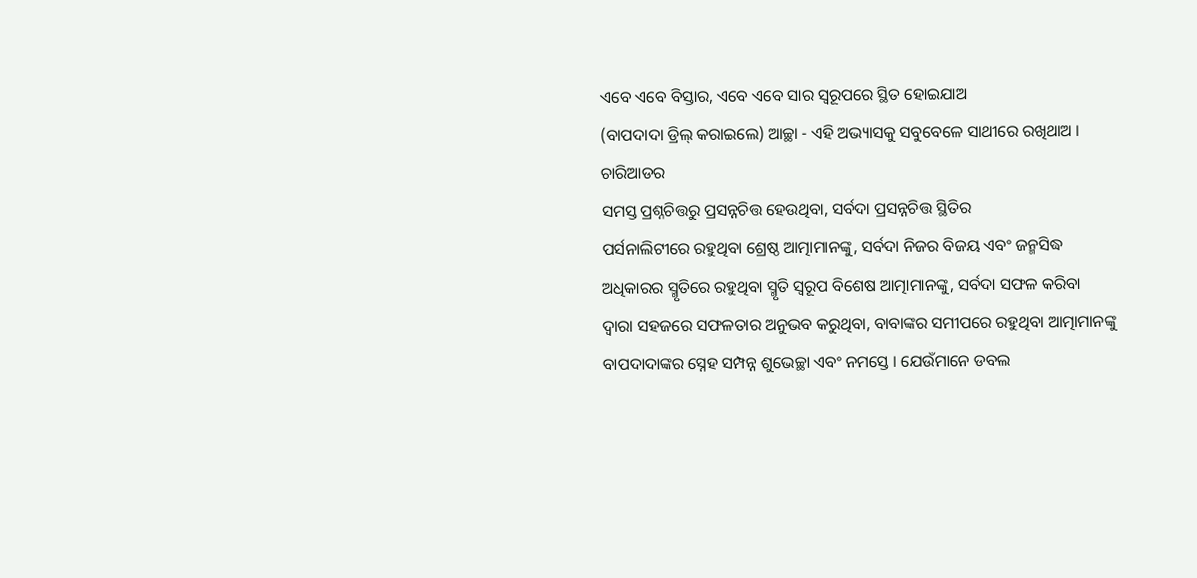ଏବେ ଏବେ ବିସ୍ତାର, ଏବେ ଏବେ ସାର ସ୍ୱରୂପରେ ସ୍ଥିତ ହୋଇଯାଅ
(ବାପଦାଦା ଡ୍ରିଲ୍ କରାଇଲେ) ଆଚ୍ଛା - ଏହି ଅଭ୍ୟାସକୁ ସବୁବେଳେ ସାଥୀରେ ରଖିଥାଅ । ଚାରିଆଡର
ସମସ୍ତ ପ୍ରଶ୍ନଚିତ୍ତରୁ ପ୍ରସନ୍ନଚିତ୍ତ ହେଉଥିବା, ସର୍ବଦା ପ୍ରସନ୍ନଚିତ୍ତ ସ୍ଥିତିର
ପର୍ସନାଲିଟୀରେ ରହୁଥିବା ଶ୍ରେଷ୍ଠ ଆତ୍ମାମାନଙ୍କୁ, ସର୍ବଦା ନିଜର ବିଜୟ ଏବଂ ଜନ୍ମସିଦ୍ଧ
ଅଧିକାରର ସ୍ମୃତିରେ ରହୁଥିବା ସ୍ମୃତି ସ୍ୱରୂପ ବିଶେଷ ଆତ୍ମାମାନଙ୍କୁ, ସର୍ବଦା ସଫଳ କରିବା
ଦ୍ୱାରା ସହଜରେ ସଫଳତାର ଅନୁଭବ କରୁଥିବା, ବାବାଙ୍କର ସମୀପରେ ରହୁଥିବା ଆତ୍ମାମାନଙ୍କୁ
ବାପଦାଦାଙ୍କର ସ୍ନେହ ସମ୍ପନ୍ନ ଶୁଭେଚ୍ଛା ଏବଂ ନମସ୍ତେ । ଯେଉଁମାନେ ଡବଲ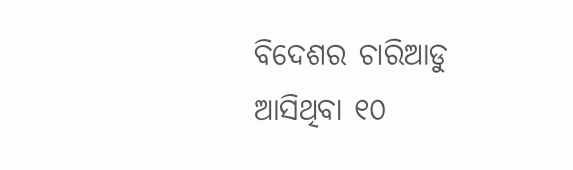ବିଦେଶର ଚାରିଆଡୁ
ଆସିଥିବା ୧୦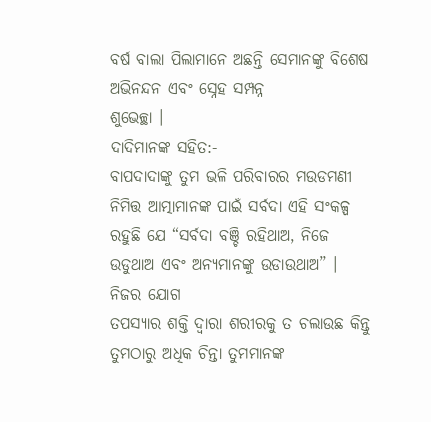ବର୍ଷ ବାଲା ପିଲାମାନେ ଅଛନ୍ତି ସେମାନଙ୍କୁ ବିଶେଷ ଅଭିନନ୍ଦନ ଏବଂ ସ୍ନେହ ସମ୍ପନ୍ନ
ଶୁଭେଚ୍ଛା ।
ଦାଦିମାନଙ୍କ ସହିତ:-
ବାପଦାଦାଙ୍କୁ ତୁମ ଭଳି ପରିବାରର ମଉଡମଣୀ ନିମିତ୍ତ ଆତ୍ମାମାନଙ୍କ ପାଇଁ ସର୍ବଦା ଏହି ସଂକଳ୍ପ
ରହୁଛି ଯେ “ସର୍ବଦା ବଞ୍ଚି ରହିଥାଅ, ନିଜେ ଉଡୁଥାଅ ଏବଂ ଅନ୍ୟମାନଙ୍କୁ ଉଡାଉଥାଅ” । ନିଜର ଯୋଗ
ତପସ୍ୟାର ଶକ୍ତି ଦ୍ୱାରା ଶରୀରକୁ ତ ଚଲାଉଛ କିନ୍ତୁ ତୁମଠାରୁ ଅଧିକ ଚିନ୍ତା ତୁମମାନଙ୍କ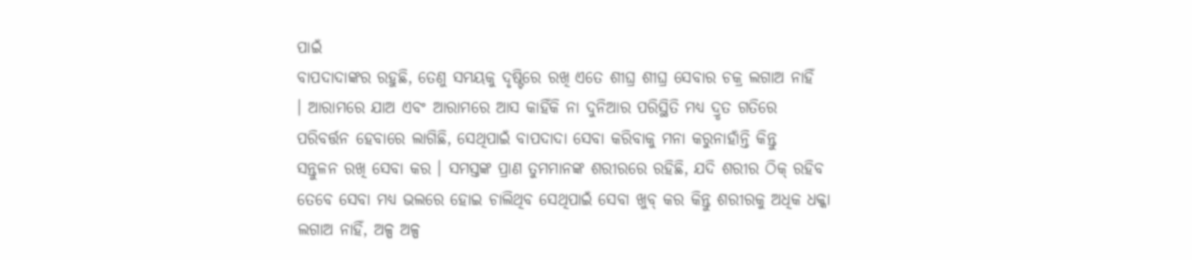ପାଇଁ
ବାପଦାଦାଙ୍କର ରହୁଛି, ତେଣୁ ସମୟକୁ ଦୃଷ୍ଟିରେ ରଖି ଏତେ ଶୀଘ୍ର ଶୀଘ୍ର ସେବାର ଚକ୍ର ଲଗାଅ ନାହିଁ
। ଆରାମରେ ଯାଅ ଏବଂ ଆରାମରେ ଆସ କାହିଁକି ନା ଦୁନିଆର ପରିସ୍ଥିତି ମଧ୍ୟ ଦ୍ରୃତ ଗତିରେ
ପରିବର୍ତ୍ତନ ହେବାରେ ଲାଗିଛି, ସେଥିପାଇଁ ବାପଦାଦା ସେବା କରିବାକୁ ମନା କରୁନାହାଁନ୍ତି କିନ୍ତୁ
ସନ୍ତୁଳନ ରଖି ସେବା କର । ସମସ୍ତଙ୍କ ପ୍ରାଣ ତୁମମାନଙ୍କ ଶରୀରରେ ରହିଛି, ଯଦି ଶରୀର ଠିକ୍ ରହିବ
ତେବେ ସେବା ମଧ୍ୟ ଭଲରେ ହୋଇ ଚାଲିଥିବ ସେଥିପାଇଁ ସେବା ଖୁବ୍ କର କିନ୍ତୁ ଶରୀରକୁ ଅଧିକ ଧକ୍କା
ଲଗାଅ ନାହିଁ, ଅଳ୍ପ ଅଳ୍ପ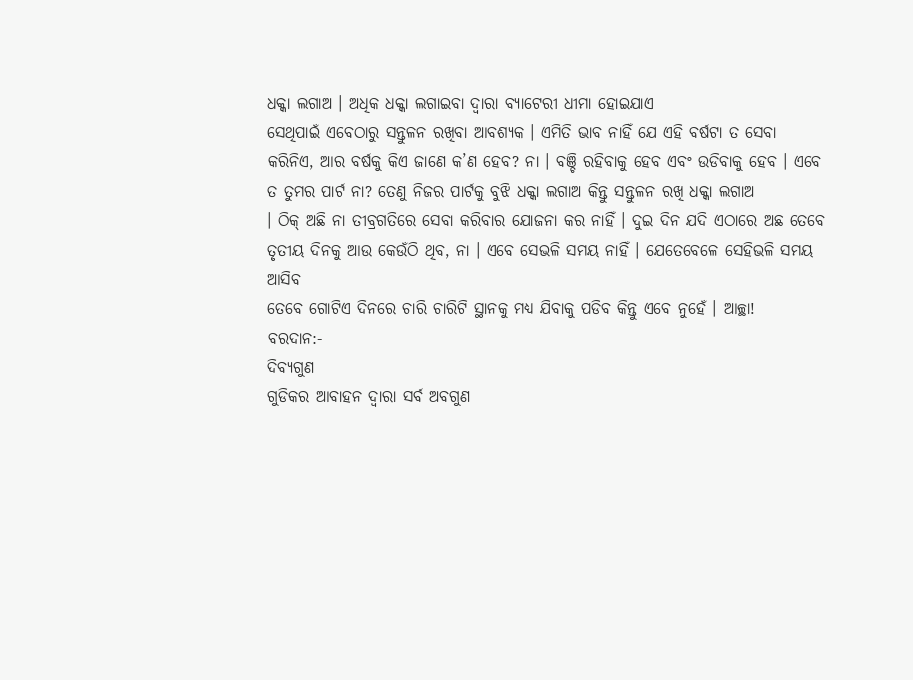ଧକ୍କା ଲଗାଅ । ଅଧିକ ଧକ୍କା ଲଗାଇବା ଦ୍ୱାରା ବ୍ୟାଟେରୀ ଧୀମା ହୋଇଯାଏ
ସେଥିପାଇଁ ଏବେଠାରୁ ସନ୍ତୁଳନ ରଖିବା ଆବଶ୍ୟକ । ଏମିତି ଭାବ ନାହିଁ ଯେ ଏହି ବର୍ଷଟା ତ ସେବା
କରିନିଏ, ଆର ବର୍ଷକୁ କିଏ ଜାଣେ କ’ଣ ହେବ? ନା । ବଞ୍ଚି ରହିବାକୁ ହେବ ଏବଂ ଉଡିବାକୁ ହେବ । ଏବେ
ତ ତୁମର ପାର୍ଟ ନା? ତେଣୁ ନିଜର ପାର୍ଟକୁ ବୁଝି ଧକ୍କା ଲଗାଅ କିନ୍ତୁ ସନ୍ତୁଳନ ରଖି ଧକ୍କା ଲଗାଅ
। ଠିକ୍ ଅଛି ନା ତୀବ୍ରଗତିରେ ସେବା କରିବାର ଯୋଜନା କର ନାହିଁ । ଦୁଇ ଦିନ ଯଦି ଏଠାରେ ଅଛ ତେବେ
ତୃତୀୟ ଦିନକୁ ଆଉ କେଉଁଠି ଥିବ, ନା । ଏବେ ସେଭଳି ସମୟ ନାହିଁ । ଯେତେବେଳେ ସେହିଭଳି ସମୟ ଆସିବ
ତେବେ ଗୋଟିଏ ଦିନରେ ଚାରି ଚାରିଟି ସ୍ଥାନକୁ ମଧ୍ୟ ଯିବାକୁ ପଡିବ କିନ୍ତୁ ଏବେ ନୁହେଁ । ଆଚ୍ଛା!
ବରଦାନ:-
ଦିବ୍ୟଗୁଣ
ଗୁଡିକର ଆବାହନ ଦ୍ୱାରା ସର୍ବ ଅବଗୁଣ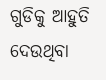ଗୁଡିକୁ ଆହୁତି ଦେଉଥିବା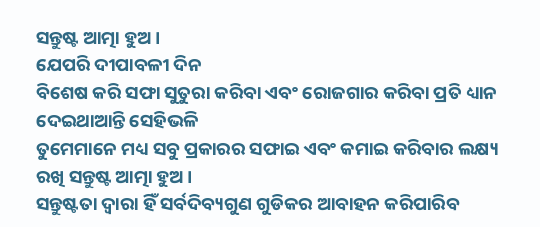ସନ୍ତୁଷ୍ଟ ଆତ୍ମା ହୁଅ ।
ଯେପରି ଦୀପାବଳୀ ଦିନ
ବିଶେଷ କରି ସଫା ସୁତୁରା କରିବା ଏବଂ ରୋଜଗାର କରିବା ପ୍ରତି ଧ୍ୟାନ ଦେଇଥାଆନ୍ତି ସେହିଭଳି
ତୁମେମାନେ ମଧ୍ୟ ସବୁ ପ୍ରକାରର ସଫାଇ ଏବଂ କମାଇ କରିବାର ଲକ୍ଷ୍ୟ ରଖି ସନ୍ତୁଷ୍ଟ ଆତ୍ମା ହୁଅ ।
ସନ୍ତୁଷ୍ଟତା ଦ୍ୱାରା ହିଁ ସର୍ବଦିବ୍ୟଗୁଣ ଗୁଡିକର ଆବାହନ କରିପାରିବ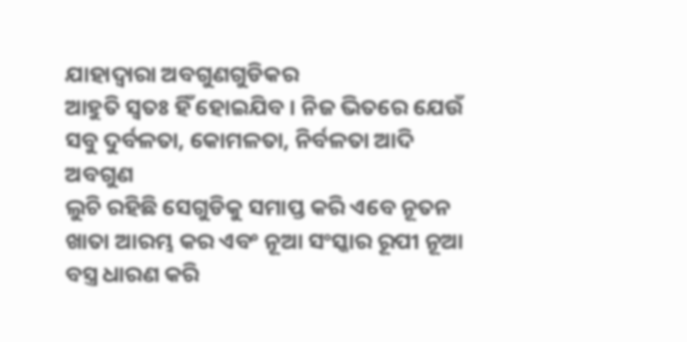ଯାହାଦ୍ୱାରା ଅବଗୁଣଗୁଡିକର
ଆହୁତି ସ୍ୱତଃ ହିଁ ହୋଇଯିବ । ନିଜ ଭିତରେ ଯେଉଁ ସବୁ ଦୁର୍ବଳତା, କୋମଳତା, ନିର୍ବଳତା ଆଦି ଅବଗୁଣ
ଲୁଚି ରହିଛି ସେଗୁଡିକୁ ସମାପ୍ତ କରି ଏବେ ନୂତନ ଖାତା ଆରମ୍ଭ କର ଏବଂ ନୂଆ ସଂସ୍କାର ରୂପୀ ନୂଆ
ବସ୍ତ୍ର ଧାରଣ କରି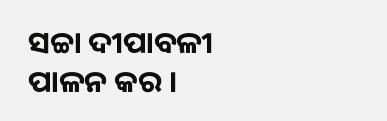ସଚ୍ଚା ଦୀପାବଳୀ ପାଳନ କର ।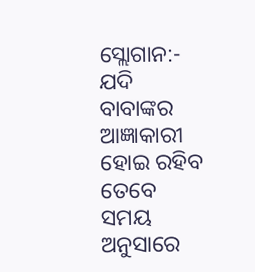ସ୍ଲୋଗାନ:-
ଯଦି ବାବାଙ୍କର
ଆଜ୍ଞାକାରୀ ହୋଇ ରହିବ ତେବେ ସମୟ ଅନୁସାରେ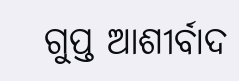ଗୁପ୍ତ ଆଶୀର୍ବାଦ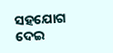ସହଯୋଗ ଦେଇ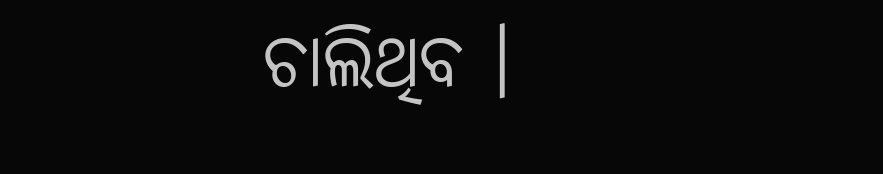ଚାଲିଥିବ ।